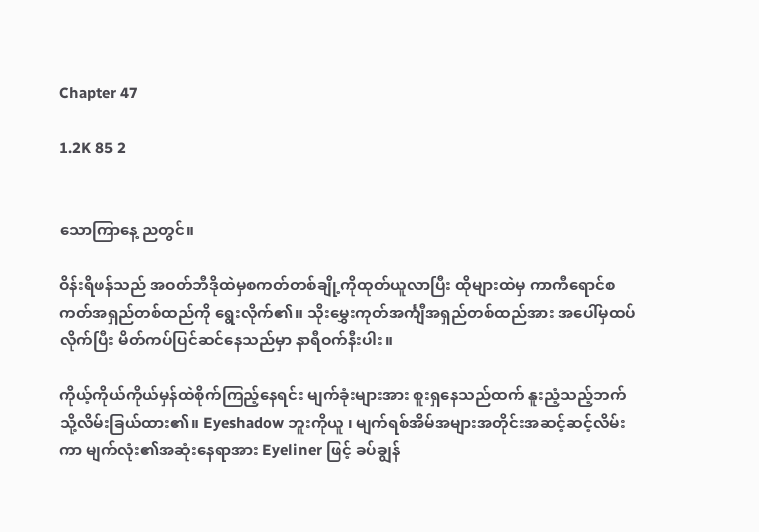Chapter 47

1.2K 85 2


သောကြာနေ့ ညတွင်။

ဝိန်းရိဖန်သည် အဝတ်ဘီဒိုထဲမှစကတ်တစ်ချို့ကိုထုတ်ယူလာပြီး ထိုများထဲမှ ကာကီရောင်စကတ်အရှည်တစ်ထည်ကို ရွေးလိုက်၏။ သိုးမွှေးကုတ်အင်္ကျီအရှည်တစ်ထည်အား အပေါ်မှထပ်လိုက်ပြီး မိတ်ကပ်ပြင်ဆင်နေသည်မှာ နာရီဝက်နီးပါး။

ကိုယ့်ကိုယ်ကိုယ်မှန်ထဲစိုက်ကြည့်နေရင်း မျက်ခုံးများအား စူးရှနေသည်ထက် နူးညံ့သည့်ဘက်သို့လိမ်းခြယ်ထား၏။ Eyeshadow ဘူးကိုယူ ၊ မျက်ရစ်အိမ်အများအတိုင်းအဆင့်ဆင့်လိမ်းကာ မျက်လုံး၏အဆုံးနေရာအား Eyeliner ဖြင့် ခပ်ချွန်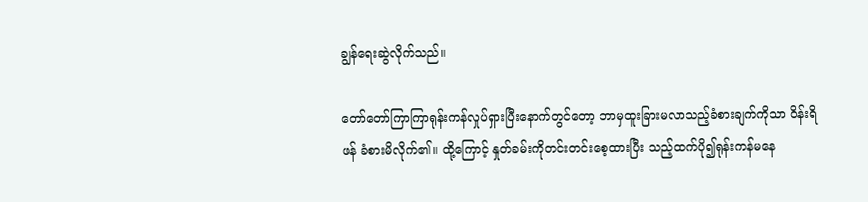ချွန်ရေးဆွဲလိုက်သည်။

တော်တော်ကြာကြာရုန်းကန်လှုပ်ရှားပြီးနောက်တွင်တော့ ဘာမှထူးခြားမလာသည့်ခံစားချက်ကိုသာ ဝိန်းရိဖန် ခံစားမိလိုက်၏။ ထို့ကြောင့် နှုတ်ခမ်းကိုတင်းတင်းစေ့ထားပြီး သည့်ထက်ပို၍ရုန်းကန်မနေ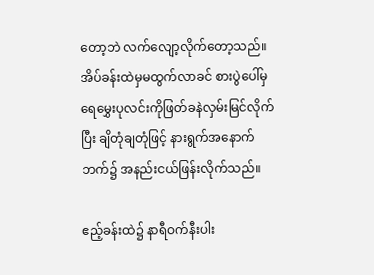တော့ဘဲ လက်လျော့လိုက်တော့သည်။ အိပ်ခန်းထဲမှမထွက်လာခင် စားပွဲပေါ်မှ ရေမွှေးပုလင်းကိုဖြတ်ခနဲလှမ်းမြင်လိုက်ပြီး ချိတုံချတုံဖြင့် နားရွက်အနောက်ဘက်၌ အနည်းငယ်ဖြန်းလိုက်သည်။

ဧည့်ခန်းထဲ၌ နာရီဝက်နီးပါး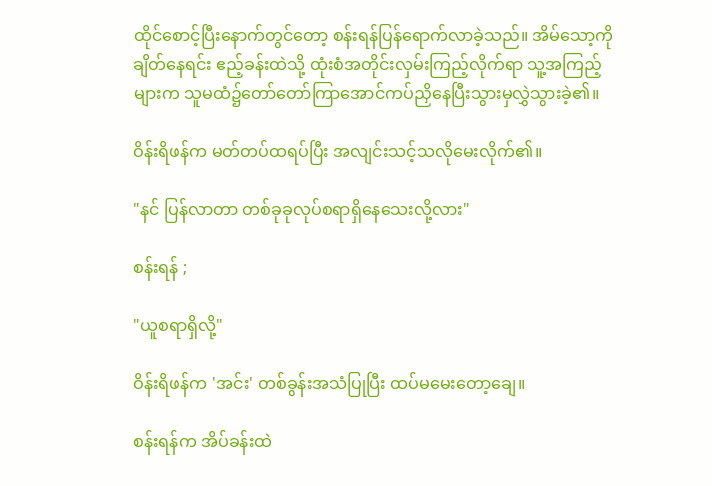ထိုင်စောင့်ပြီးနောက်တွင်တော့ စန်းရန်ပြန်ရောက်လာခဲ့သည်။ အိမ်သော့ကိုချိတ်နေရင်း ဧည့်ခန်းထဲသို့ ထုံးစံအတိုင်းလှမ်းကြည့်လိုက်ရာ သူ့အကြည့်များက သူမထံ၌တော်တော်ကြာအောင်ကပ်ညှိနေပြီးသွားမှလွှဲသွားခဲ့၏။

ဝိန်းရိဖန်က မတ်တပ်ထရပ်ပြီး အလျင်းသင့်သလိုမေးလိုက်၏။

"နင် ပြန်လာတာ တစ်ခုခုလုပ်စရာရှိနေသေးလို့လား"

စန်းရန် ;

"ယူစရာရှိလို့"

ဝိန်းရိဖန်က 'အင်း' တစ်ခွန်းအသံပြုပြီး ထပ်မမေးတော့ချေ။

စန်းရန်က အိပ်ခန်းထဲ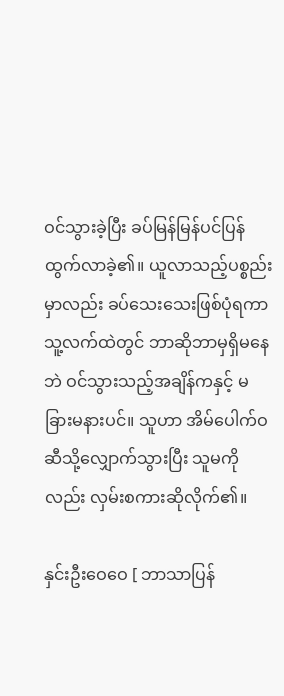ဝင်သွားခဲ့ပြီး ခပ်မြန်မြန်ပင်ပြန်ထွက်လာခဲ့၏။ ယူလာသည့်ပစ္စည်းမှာလည်း ခပ်သေးသေးဖြစ်ပုံရကာ သူ့လက်ထဲတွင် ဘာဆိုဘာမှရှိမနေဘဲ ဝင်သွားသည့်အချိန်ကနှင့် မခြားမနားပင်။ သူဟာ အိမ်ပေါက်ဝဆီသို့လျှောက်သွားပြီး သူမကိုလည်း လှမ်းစကားဆိုလိုက်၏။

နှင်းဦးဝေဝေ [ ဘာသာပြန်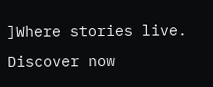]Where stories live. Discover now